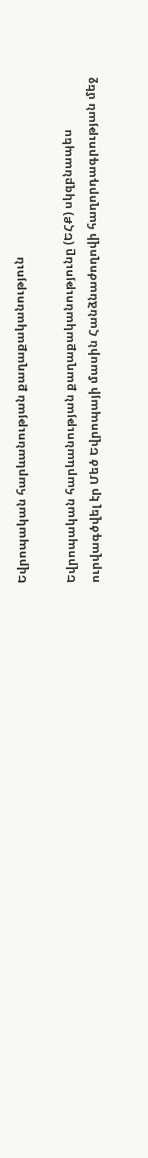Եվրոպական հարևանության քաղաքականություն

Եվրոպական հարևանության քաղաքականությունը (ԵՀՔ) սկզբնապես ուրվագծվել էր Մեծ Եվրոպայի մասին Հանձնաժողովի հաղորդագրության մեջ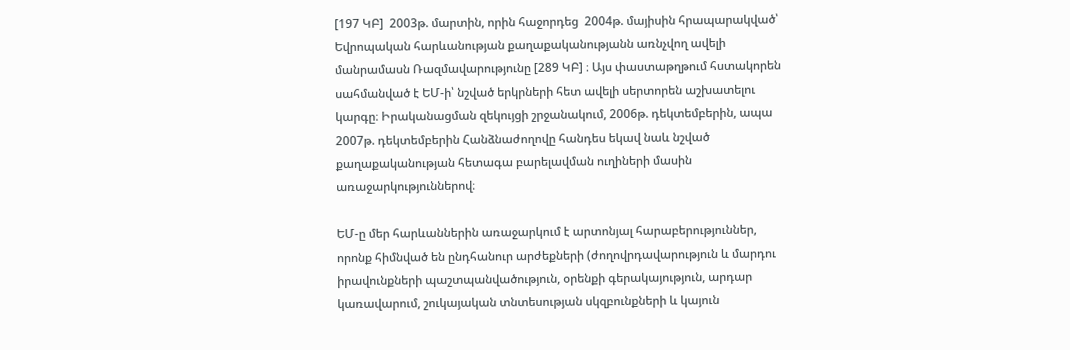[197 ԿԲ]  2003թ. մարտին, որին հաջորդեց  2004թ. մայիսին հրապարակված՝ Եվրոպական հարևանության քաղաքականությանն առնչվող ավելի մանրամասն Ռազմավարությունը [289 ԿԲ] ։ Այս փաստաթղթում հստակորեն սահմանված է ԵՄ-ի՝ նշված երկրների հետ ավելի սերտորեն աշխատելու կարգը։ Իրականացման զեկույցի շրջանակում, 2006թ. դեկտեմբերին, ապա 2007թ. դեկտեմբերին Հանձնաժողովը հանդես եկավ նաև նշված քաղաքականության հետագա բարելավման ուղիների մասին առաջարկություններով։

ԵՄ-ը մեր հարևաններին առաջարկում է արտոնյալ հարաբերություններ, որոնք հիմնված են ընդհանուր արժեքների (ժողովրդավարություն և մարդու իրավունքների պաշտպանվածություն, օրենքի գերակայություն, արդար կառավարում, շուկայական տնտեսության սկզբունքների և կայուն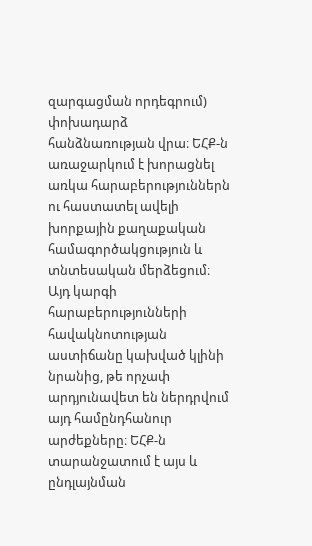զարգացման որդեգրում) փոխադարձ հանձնառության վրա։ ԵՀՔ-ն առաջարկում է խորացնել առկա հարաբերություններն ու հաստատել ավելի խորքային քաղաքական համագործակցություն և տնտեսական մերձեցում։ Այդ կարգի հարաբերությունների հավակնոտության աստիճանը կախված կլինի նրանից, թե որչափ արդյունավետ են ներդրվում այդ համընդհանուր արժեքները։ ԵՀՔ-ն տարանջատում է այս և ընդլայնման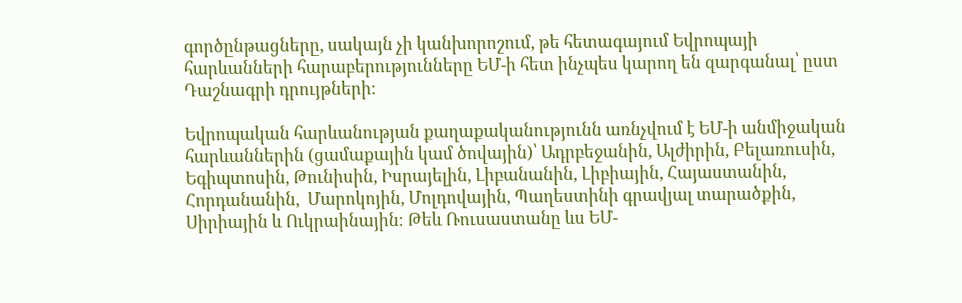գործընթացները, սակայն չի կանխորոշում, թե հետագայում Եվրոպայի հարևանների հարաբերությունները ԵՄ-ի հետ ինչպես կարող են զարգանալ՝ ըստ Դաշնագրի դրույթների։

Եվրոպական հարևանության քաղաքականությունն առնչվում է ԵՄ-ի անմիջական հարևաններին (ցամաքային կամ ծովային)՝ Ադրբեջանին, Ալժիրին, Բելառուսին, Եգիպտոսին, Թունիսին, Իսրայելին, Լիբանանին, Լիբիային, Հայաստանին, Հորդանանին,  Մարոկոյին, Մոլդովային, Պաղեստինի գրավյալ տարածքին, Սիրիային և Ուկրաինային։ Թեև Ռուսաստանը ևս ԵՄ-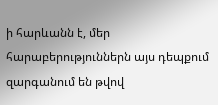ի հարևանն է, մեր հարաբերություններն այս դեպքում զարգանում են թվով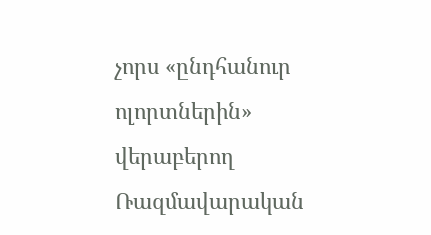չորս «ընդհանուր ոլորտներին» վերաբերող Ռազմավարական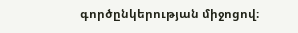գործընկերության միջոցով։